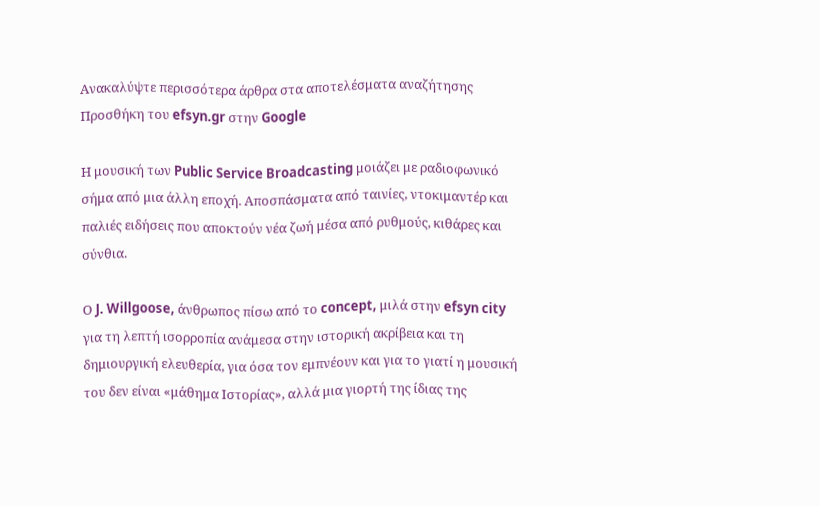Ανακαλύψτε περισσότερα άρθρα στα αποτελέσματα αναζήτησης
Προσθήκη του efsyn.gr στην Google

Η μουσική των Public Service Broadcasting μοιάζει με ραδιοφωνικό σήμα από μια άλλη εποχή. Αποσπάσματα από ταινίες, ντοκιμαντέρ και παλιές ειδήσεις που αποκτούν νέα ζωή μέσα από ρυθμούς, κιθάρες και σύνθια.

Ο J. Willgoose, άνθρωπος πίσω από το concept, μιλά στην efsyn city για τη λεπτή ισορροπία ανάμεσα στην ιστορική ακρίβεια και τη δημιουργική ελευθερία, για όσα τον εμπνέουν και για το γιατί η μουσική του δεν είναι «μάθημα Ιστορίας», αλλά μια γιορτή της ίδιας της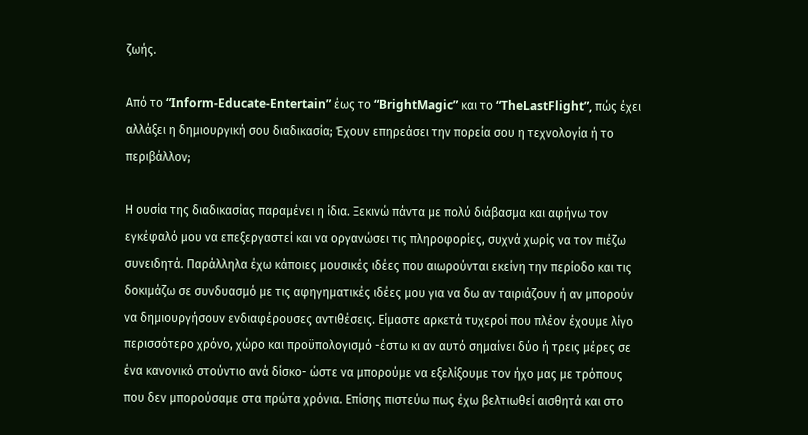ζωής.

Από το “Inform-Educate-Entertain” έως το “BrightMagic” και το “TheLastFlight”, πώς έχει αλλάξει η δημιουργική σου διαδικασία; Έχουν επηρεάσει την πορεία σου η τεχνολογία ή το περιβάλλον;

Η ουσία της διαδικασίας παραμένει η ίδια. Ξεκινώ πάντα με πολύ διάβασμα και αφήνω τον εγκέφαλό μου να επεξεργαστεί και να οργανώσει τις πληροφορίες, συχνά χωρίς να τον πιέζω συνειδητά. Παράλληλα έχω κάποιες μουσικές ιδέες που αιωρούνται εκείνη την περίοδο και τις δοκιμάζω σε συνδυασμό με τις αφηγηματικές ιδέες μου για να δω αν ταιριάζουν ή αν μπορούν να δημιουργήσουν ενδιαφέρουσες αντιθέσεις. Είμαστε αρκετά τυχεροί που πλέον έχουμε λίγο περισσότερο χρόνο, χώρο και προϋπολογισμό -έστω κι αν αυτό σημαίνει δύο ή τρεις μέρες σε ένα κανονικό στούντιο ανά δίσκο- ώστε να μπορούμε να εξελίξουμε τον ήχο μας με τρόπους που δεν μπορούσαμε στα πρώτα χρόνια. Επίσης πιστεύω πως έχω βελτιωθεί αισθητά και στο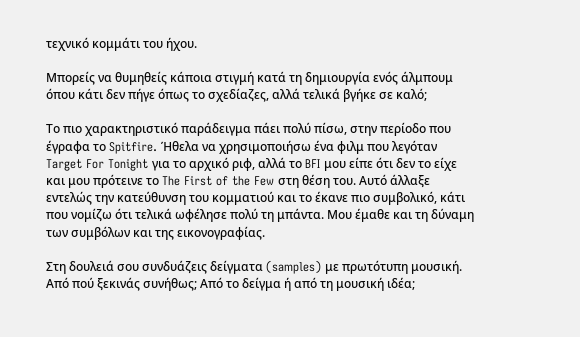τεχνικό κομμάτι του ήχου.

Μπορείς να θυμηθείς κάποια στιγμή κατά τη δημιουργία ενός άλμπουμ όπου κάτι δεν πήγε όπως το σχεδίαζες, αλλά τελικά βγήκε σε καλό;

Το πιο χαρακτηριστικό παράδειγμα πάει πολύ πίσω, στην περίοδο που έγραφα το Spitfire. Ήθελα να χρησιμοποιήσω ένα φιλμ που λεγόταν Target For Tonight για το αρχικό ριφ, αλλά το BFI μου είπε ότι δεν το είχε και μου πρότεινε το The First of the Few στη θέση του. Αυτό άλλαξε εντελώς την κατεύθυνση του κομματιού και το έκανε πιο συμβολικό, κάτι που νομίζω ότι τελικά ωφέλησε πολύ τη μπάντα. Μου έμαθε και τη δύναμη των συμβόλων και της εικονογραφίας.

Στη δουλειά σου συνδυάζεις δείγματα (samples) με πρωτότυπη μουσική. Από πού ξεκινάς συνήθως; Από το δείγμα ή από τη μουσική ιδέα;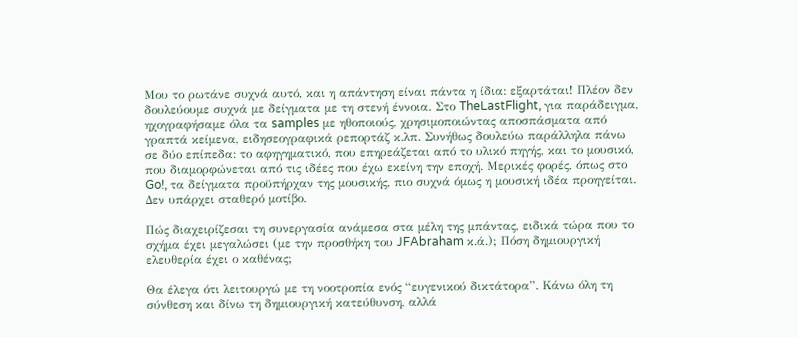Μου το ρωτάνε συχνά αυτό, και η απάντηση είναι πάντα η ίδια: εξαρτάται! Πλέον δεν δουλεύουμε συχνά με δείγματα με τη στενή έννοια. Στο TheLastFlight, για παράδειγμα, ηχογραφήσαμε όλα τα samples με ηθοποιούς, χρησιμοποιώντας αποσπάσματα από γραπτά κείμενα, ειδησεογραφικά ρεπορτάζ κ.λπ. Συνήθως δουλεύω παράλληλα πάνω σε δύο επίπεδα: το αφηγηματικό, που επηρεάζεται από το υλικό πηγής, και το μουσικό, που διαμορφώνεται από τις ιδέες που έχω εκείνη την εποχή. Μερικές φορές, όπως στο Go!, τα δείγματα προϋπήρχαν της μουσικής, πιο συχνά όμως η μουσική ιδέα προηγείται. Δεν υπάρχει σταθερό μοτίβο.

Πώς διαχειρίζεσαι τη συνεργασία ανάμεσα στα μέλη της μπάντας, ειδικά τώρα που το σχήμα έχει μεγαλώσει (με την προσθήκη του JFAbraham κ.ά.); Πόση δημιουργική ελευθερία έχει ο καθένας;

Θα έλεγα ότι λειτουργώ με τη νοοτροπία ενός “ευγενικού δικτάτορα”. Κάνω όλη τη σύνθεση και δίνω τη δημιουργική κατεύθυνση, αλλά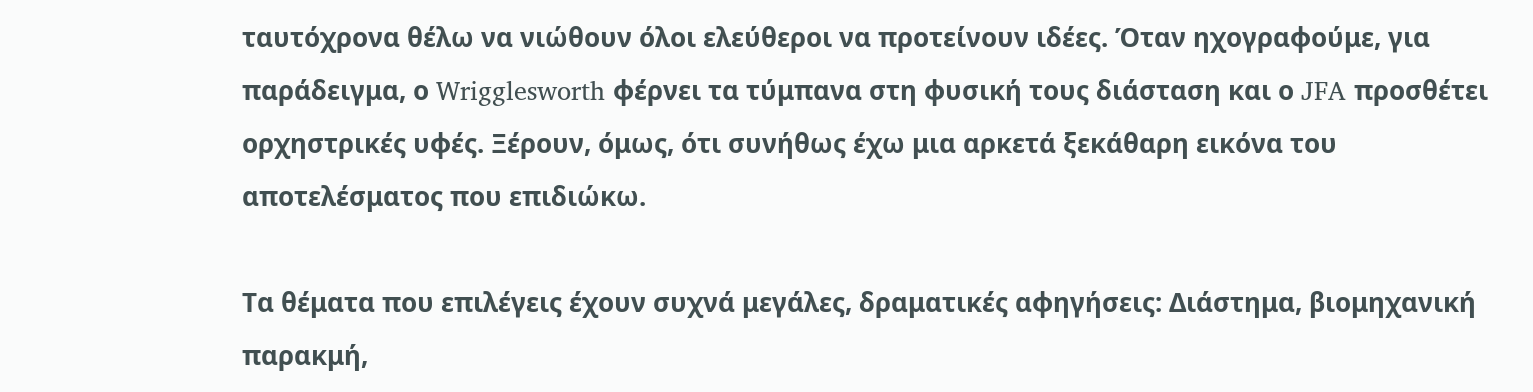ταυτόχρονα θέλω να νιώθουν όλοι ελεύθεροι να προτείνουν ιδέες. Όταν ηχογραφούμε, για παράδειγμα, ο Wrigglesworth φέρνει τα τύμπανα στη φυσική τους διάσταση και ο JFA προσθέτει ορχηστρικές υφές. Ξέρουν, όμως, ότι συνήθως έχω μια αρκετά ξεκάθαρη εικόνα του αποτελέσματος που επιδιώκω.

Τα θέματα που επιλέγεις έχουν συχνά μεγάλες, δραματικές αφηγήσεις: Διάστημα, βιομηχανική παρακμή,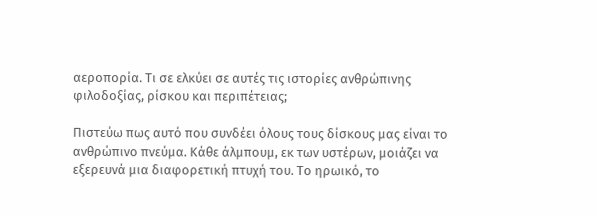αεροπορία. Τι σε ελκύει σε αυτές τις ιστορίες ανθρώπινης φιλοδοξίας, ρίσκου και περιπέτειας;

Πιστεύω πως αυτό που συνδέει όλους τους δίσκους μας είναι το ανθρώπινο πνεύμα. Κάθε άλμπουμ, εκ των υστέρων, μοιάζει να εξερευνά μια διαφορετική πτυχή του. Το ηρωικό, το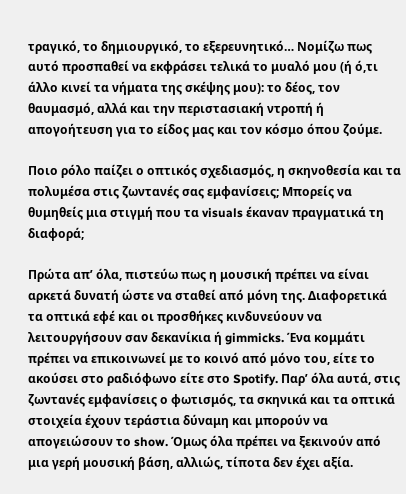τραγικό, το δημιουργικό, το εξερευνητικό… Νομίζω πως αυτό προσπαθεί να εκφράσει τελικά το μυαλό μου (ή ό,τι άλλο κινεί τα νήματα της σκέψης μου): το δέος, τον θαυμασμό, αλλά και την περιστασιακή ντροπή ή απογοήτευση για το είδος μας και τον κόσμο όπου ζούμε.

Ποιο ρόλο παίζει ο οπτικός σχεδιασμός, η σκηνοθεσία και τα πολυμέσα στις ζωντανές σας εμφανίσεις; Μπορείς να θυμηθείς μια στιγμή που τα visuals έκαναν πραγματικά τη διαφορά;

Πρώτα απ’ όλα, πιστεύω πως η μουσική πρέπει να είναι αρκετά δυνατή ώστε να σταθεί από μόνη της. Διαφορετικά τα οπτικά εφέ και οι προσθήκες κινδυνεύουν να λειτουργήσουν σαν δεκανίκια ή gimmicks. Ένα κομμάτι πρέπει να επικοινωνεί με το κοινό από μόνο του, είτε το ακούσει στο ραδιόφωνο είτε στο Spotify. Παρ’ όλα αυτά, στις ζωντανές εμφανίσεις ο φωτισμός, τα σκηνικά και τα οπτικά στοιχεία έχουν τεράστια δύναμη και μπορούν να απογειώσουν το show. Όμως όλα πρέπει να ξεκινούν από μια γερή μουσική βάση, αλλιώς, τίποτα δεν έχει αξία.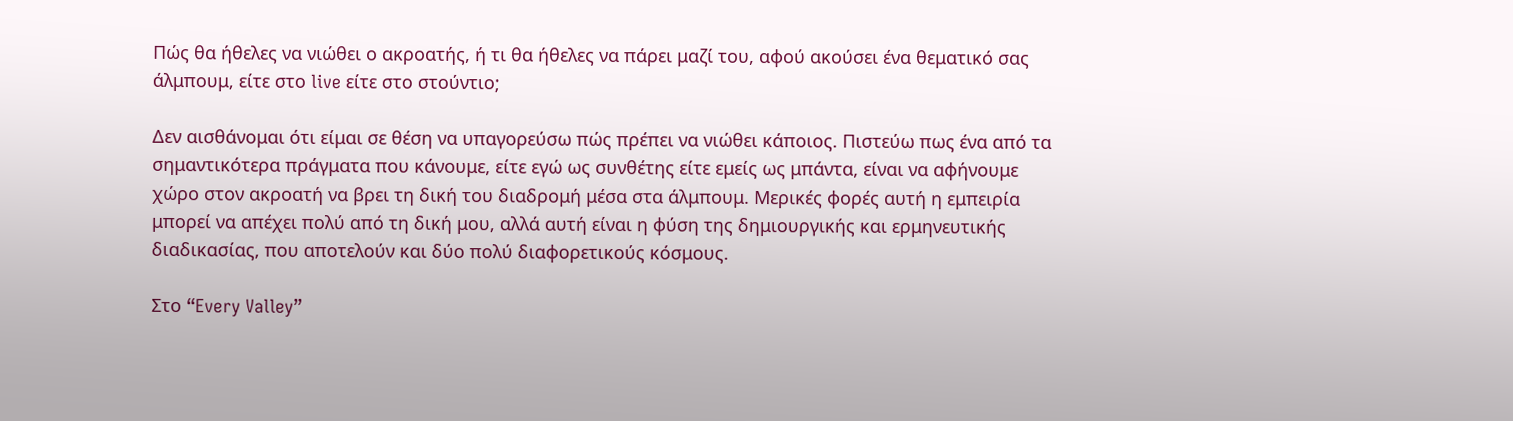Πώς θα ήθελες να νιώθει ο ακροατής, ή τι θα ήθελες να πάρει μαζί του, αφού ακούσει ένα θεματικό σας άλμπουμ, είτε στο live είτε στο στούντιο;

Δεν αισθάνομαι ότι είμαι σε θέση να υπαγορεύσω πώς πρέπει να νιώθει κάποιος. Πιστεύω πως ένα από τα σημαντικότερα πράγματα που κάνουμε, είτε εγώ ως συνθέτης είτε εμείς ως μπάντα, είναι να αφήνουμε χώρο στον ακροατή να βρει τη δική του διαδρομή μέσα στα άλμπουμ. Μερικές φορές αυτή η εμπειρία μπορεί να απέχει πολύ από τη δική μου, αλλά αυτή είναι η φύση της δημιουργικής και ερμηνευτικής διαδικασίας, που αποτελούν και δύο πολύ διαφορετικούς κόσμους.

Στο “Every Valley”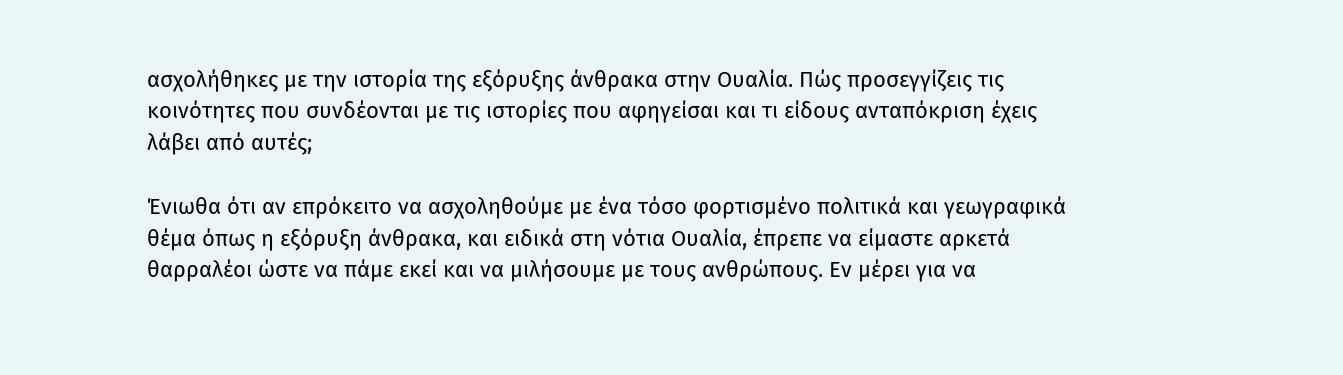ασχολήθηκες με την ιστορία της εξόρυξης άνθρακα στην Ουαλία. Πώς προσεγγίζεις τις κοινότητες που συνδέονται με τις ιστορίες που αφηγείσαι και τι είδους ανταπόκριση έχεις λάβει από αυτές;

Ένιωθα ότι αν επρόκειτο να ασχοληθούμε με ένα τόσο φορτισμένο πολιτικά και γεωγραφικά θέμα όπως η εξόρυξη άνθρακα, και ειδικά στη νότια Ουαλία, έπρεπε να είμαστε αρκετά θαρραλέοι ώστε να πάμε εκεί και να μιλήσουμε με τους ανθρώπους. Εν μέρει για να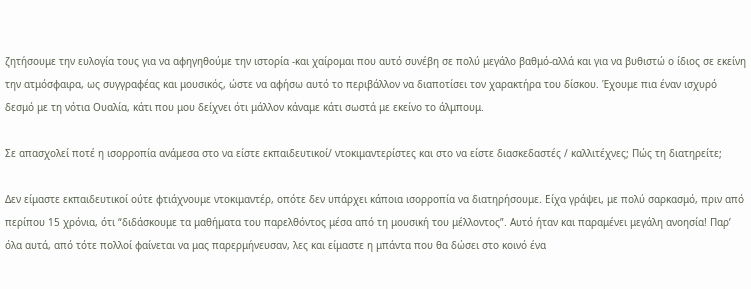ζητήσουμε την ευλογία τους για να αφηγηθούμε την ιστορία -και χαίρομαι που αυτό συνέβη σε πολύ μεγάλο βαθμό-αλλά και για να βυθιστώ ο ίδιος σε εκείνη την ατμόσφαιρα, ως συγγραφέας και μουσικός, ώστε να αφήσω αυτό το περιβάλλον να διαποτίσει τον χαρακτήρα του δίσκου. Έχουμε πια έναν ισχυρό δεσμό με τη νότια Ουαλία, κάτι που μου δείχνει ότι μάλλον κάναμε κάτι σωστά με εκείνο το άλμπουμ.

Σε απασχολεί ποτέ η ισορροπία ανάμεσα στο να είστε εκπαιδευτικοί/ ντοκιμαντερίστες και στο να είστε διασκεδαστές / καλλιτέχνες; Πώς τη διατηρείτε;

Δεν είμαστε εκπαιδευτικοί ούτε φτιάχνουμε ντοκιμαντέρ, οπότε δεν υπάρχει κάποια ισορροπία να διατηρήσουμε. Είχα γράψει, με πολύ σαρκασμό, πριν από περίπου 15 χρόνια, ότι “διδάσκουμε τα μαθήματα του παρελθόντος μέσα από τη μουσική του μέλλοντος”. Αυτό ήταν και παραμένει μεγάλη ανοησία! Παρ’ όλα αυτά, από τότε πολλοί φαίνεται να μας παρερμήνευσαν, λες και είμαστε η μπάντα που θα δώσει στο κοινό ένα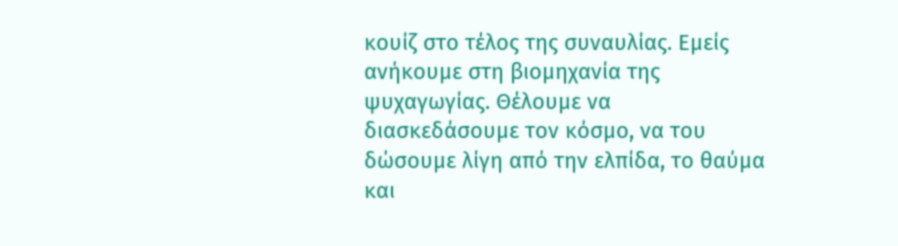κουίζ στο τέλος της συναυλίας. Εμείς ανήκουμε στη βιομηχανία της ψυχαγωγίας. Θέλουμε να διασκεδάσουμε τον κόσμο, να του δώσουμε λίγη από την ελπίδα, το θαύμα και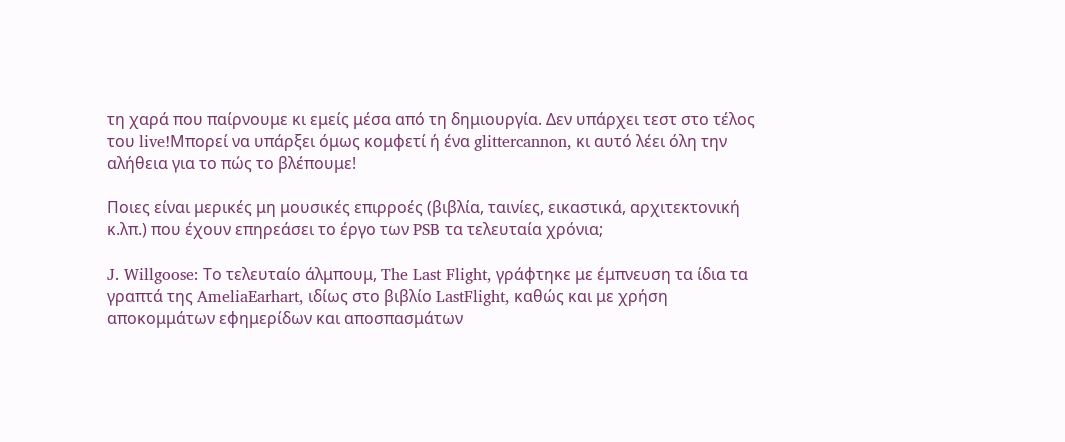τη χαρά που παίρνουμε κι εμείς μέσα από τη δημιουργία. Δεν υπάρχει τεστ στο τέλος του live!Μπορεί να υπάρξει όμως κομφετί ή ένα glittercannon, κι αυτό λέει όλη την αλήθεια για το πώς το βλέπουμε!

Ποιες είναι μερικές μη μουσικές επιρροές (βιβλία, ταινίες, εικαστικά, αρχιτεκτονική κ.λπ.) που έχουν επηρεάσει το έργο των PSB τα τελευταία χρόνια;

J. Willgoose: Το τελευταίο άλμπουμ, The Last Flight, γράφτηκε με έμπνευση τα ίδια τα γραπτά της AmeliaEarhart, ιδίως στο βιβλίο LastFlight, καθώς και με χρήση αποκομμάτων εφημερίδων και αποσπασμάτων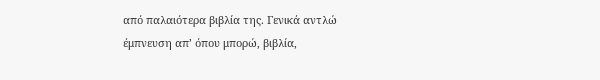από παλαιότερα βιβλία της. Γενικά αντλώ έμπνευση απ’ όπου μπορώ, βιβλία,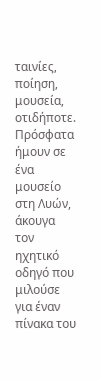ταινίες, ποίηση, μουσεία, οτιδήποτε. Πρόσφατα ήμουν σε ένα μουσείο στη Λυών, άκουγα τον ηχητικό οδηγό που μιλούσε για έναν πίνακα του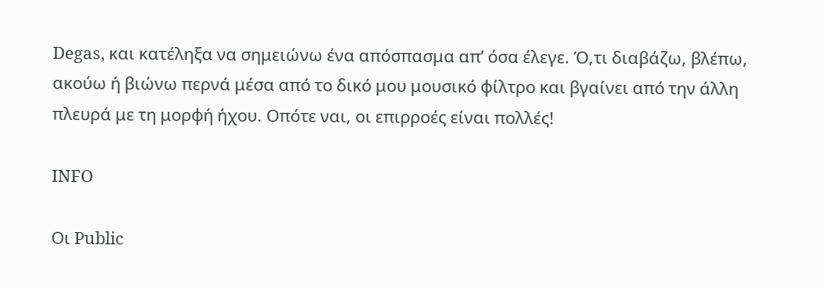Degas, και κατέληξα να σημειώνω ένα απόσπασμα απ’ όσα έλεγε. Ό,τι διαβάζω, βλέπω, ακούω ή βιώνω περνά μέσα από το δικό μου μουσικό φίλτρο και βγαίνει από την άλλη πλευρά με τη μορφή ήχου. Οπότε ναι, οι επιρροές είναι πολλές!

INFO

Οι Public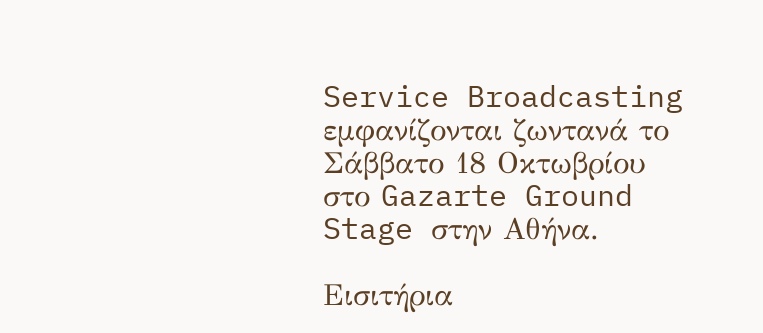Service Broadcasting εμφανίζονται ζωντανά το Σάββατο 18 Οκτωβρίου στο Gazarte Ground Stage στην Αθήνα.

Εισιτήρια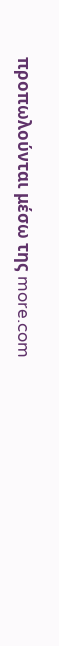προπωλούνται μέσω της more.com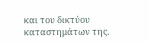και του δικτύου καταστημάτων της.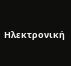Ηλεκτρονική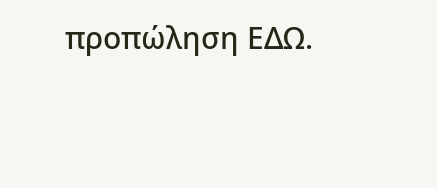προπώληση ΕΔΩ.